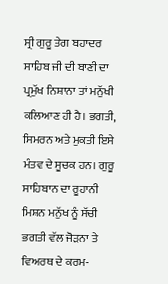ਸ੍ਰੀ ਗੁਰੂ ਤੇਗ ਬਹਾਦਰ ਸਾਹਿਬ ਜੀ ਦੀ ਬਾਣੀ ਦਾ ਪ੍ਰਮੁੱਖ ਨਿਸ਼ਾਨਾ ਤਾਂ ਮਨੁੱਖੀ ਕਲਿਆਣ ਹੀ ਹੈ। ਭਗਤੀ, ਸਿਮਰਨ ਅਤੇ ਮੁਕਤੀ ਇਸੇ ਮੰਤਵ ਦੇ ਸੂਚਕ ਹਨ। ਗੁਰੂ ਸਾਹਿਬਾਨ ਦਾ ਰੂਹਾਨੀ ਮਿਸ਼ਨ ਮਨੁੱਖ ਨੂੰ ਸੱਚੀ ਭਗਤੀ ਵੱਲ ਜੋੜਨਾ ਤੇ ਵਿਅਰਥ ਦੇ ਕਰਮ-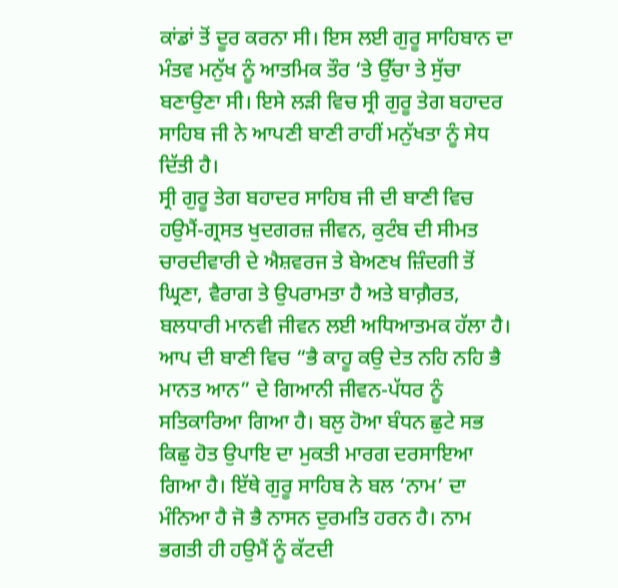ਕਾਂਡਾਂ ਤੋਂ ਦੂਰ ਕਰਨਾ ਸੀ। ਇਸ ਲਈ ਗੁਰੂ ਸਾਹਿਬਾਨ ਦਾ ਮੰਤਵ ਮਨੁੱਖ ਨੂੰ ਆਤਮਿਕ ਤੌਰ ‘ਤੇ ਉੱਚਾ ਤੇ ਸੁੱਚਾ ਬਣਾਉਣਾ ਸੀ। ਇਸੇ ਲੜੀ ਵਿਚ ਸ੍ਰੀ ਗੁਰੂ ਤੇਗ ਬਹਾਦਰ ਸਾਹਿਬ ਜੀ ਨੇ ਆਪਣੀ ਬਾਣੀ ਰਾਹੀਂ ਮਨੁੱਖਤਾ ਨੂੰ ਸੇਧ ਦਿੱਤੀ ਹੈ।
ਸ੍ਰੀ ਗੁਰੂ ਤੇਗ ਬਹਾਦਰ ਸਾਹਿਬ ਜੀ ਦੀ ਬਾਣੀ ਵਿਚ ਹਉਮੈਂ-ਗ੍ਰਸਤ ਖੁਦਗਰਜ਼ ਜੀਵਨ, ਕੁਟੰਬ ਦੀ ਸੀਮਤ ਚਾਰਦੀਵਾਰੀ ਦੇ ਐਸ਼ਵਰਜ ਤੇ ਬੇਅਣਖ ਜ਼ਿੰਦਗੀ ਤੋਂ ਘ੍ਰਿਣਾ, ਵੈਰਾਗ ਤੇ ਉਪਰਾਮਤਾ ਹੈ ਅਤੇ ਬਾਗ਼ੈਰਤ, ਬਲਧਾਰੀ ਮਾਨਵੀ ਜੀਵਨ ਲਈ ਅਧਿਆਤਮਕ ਹੱਲਾ ਹੈ। ਆਪ ਦੀ ਬਾਣੀ ਵਿਚ “ਭੈ ਕਾਹੂ ਕਉ ਦੇਤ ਨਹਿ ਨਹਿ ਭੈ ਮਾਨਤ ਆਨ” ਦੇ ਗਿਆਨੀ ਜੀਵਨ-ਪੱਧਰ ਨੂੰ ਸਤਿਕਾਰਿਆ ਗਿਆ ਹੈ। ਬਲੁ ਹੋਆ ਬੰਧਨ ਛੁਟੇ ਸਭ ਕਿਛੁ ਹੋਤ ਉਪਾਇ ਦਾ ਮੁਕਤੀ ਮਾਰਗ ਦਰਸਾਇਆ ਗਿਆ ਹੈ। ਇੱਥੇ ਗੁਰੂ ਸਾਹਿਬ ਨੇ ਬਲ ‘ਨਾਮ’ ਦਾ ਮੰਨਿਆ ਹੈ ਜੋ ਭੈ ਨਾਸਨ ਦੁਰਮਤਿ ਹਰਨ ਹੈ। ਨਾਮ ਭਗਤੀ ਹੀ ਹਉਮੈਂ ਨੂੰ ਕੱਟਦੀ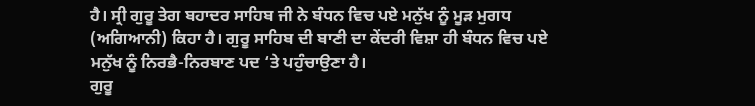ਹੈ। ਸ੍ਰੀ ਗੁਰੂ ਤੇਗ ਬਹਾਦਰ ਸਾਹਿਬ ਜੀ ਨੇ ਬੰਧਨ ਵਿਚ ਪਏ ਮਨੁੱਖ ਨੂੰ ਮੂੜ ਮੁਗਧ (ਅਗਿਆਨੀ) ਕਿਹਾ ਹੈ। ਗੁਰੂ ਸਾਹਿਬ ਦੀ ਬਾਣੀ ਦਾ ਕੇਂਦਰੀ ਵਿਸ਼ਾ ਹੀ ਬੰਧਨ ਵਿਚ ਪਏ ਮਨੁੱਖ ਨੂੰ ਨਿਰਭੈ-ਨਿਰਬਾਣ ਪਦ ‘ਤੇ ਪਹੁੰਚਾਉਣਾ ਹੈ।
ਗੁਰੂ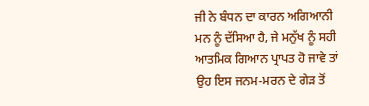ਜੀ ਨੇ ਬੰਧਨ ਦਾ ਕਾਰਨ ਅਗਿਆਨੀ ਮਨ ਨੂੰ ਦੱਸਿਆ ਹੈ, ਜੇ ਮਨੁੱਖ ਨੂੰ ਸਹੀ ਆਤਮਿਕ ਗਿਆਨ ਪ੍ਰਾਪਤ ਹੋ ਜਾਵੇ ਤਾਂ ਉਹ ਇਸ ਜਨਮ-ਮਰਨ ਦੇ ਗੇੜ ਤੋਂ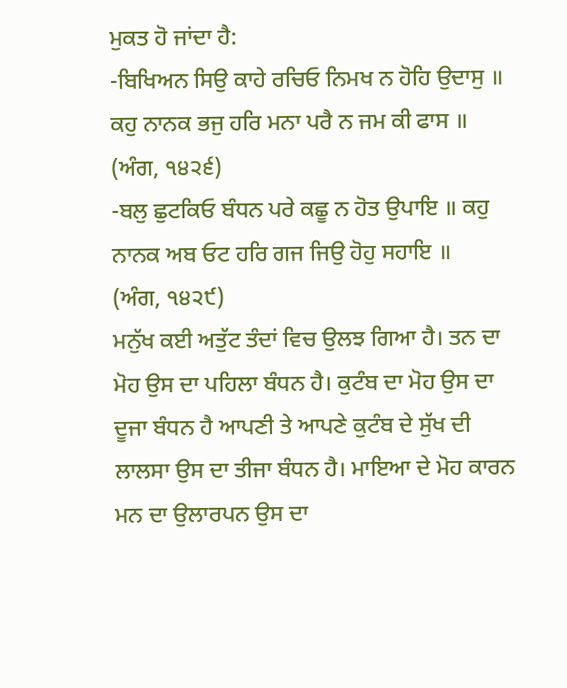ਮੁਕਤ ਹੋ ਜਾਂਦਾ ਹੈ:
-ਬਿਖਿਅਨ ਸਿਉ ਕਾਹੇ ਰਚਿਓ ਨਿਮਖ ਨ ਹੋਹਿ ਉਦਾਸੁ ॥ ਕਹੁ ਨਾਨਕ ਭਜੁ ਹਰਿ ਮਨਾ ਪਰੈ ਨ ਜਮ ਕੀ ਫਾਸ ॥
(ਅੰਗ, ੧੪੨੬)
-ਬਲੁ ਛੁਟਕਿਓ ਬੰਧਨ ਪਰੇ ਕਛੂ ਨ ਹੋਤ ਉਪਾਇ ॥ ਕਹੁ ਨਾਨਕ ਅਬ ਓਟ ਹਰਿ ਗਜ ਜਿਉ ਹੋਹੁ ਸਹਾਇ ॥
(ਅੰਗ, ੧੪੨੯)
ਮਨੁੱਖ ਕਈ ਅਤੁੱਟ ਤੰਦਾਂ ਵਿਚ ਉਲਝ ਗਿਆ ਹੈ। ਤਨ ਦਾ ਮੋਹ ਉਸ ਦਾ ਪਹਿਲਾ ਬੰਧਨ ਹੈ। ਕੁਟੰਬ ਦਾ ਮੋਹ ਉਸ ਦਾ ਦੂਜਾ ਬੰਧਨ ਹੈ ਆਪਣੀ ਤੇ ਆਪਣੇ ਕੁਟੰਬ ਦੇ ਸੁੱਖ ਦੀ ਲਾਲਸਾ ਉਸ ਦਾ ਤੀਜਾ ਬੰਧਨ ਹੈ। ਮਾਇਆ ਦੇ ਮੋਹ ਕਾਰਨ ਮਨ ਦਾ ਉਲਾਰਪਨ ਉਸ ਦਾ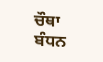ਚੌਥਾ ਬੰਧਨ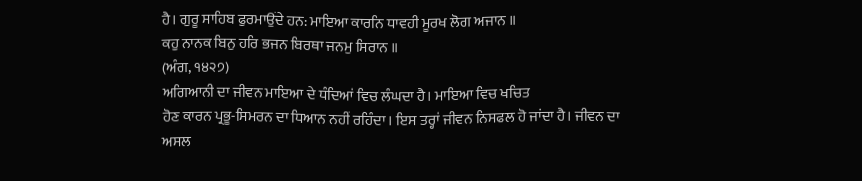ਹੈ। ਗੁਰੂ ਸਾਹਿਬ ਫੁਰਮਾਉਂਦੇ ਹਨ: ਮਾਇਆ ਕਾਰਨਿ ਧਾਵਹੀ ਮੂਰਖ ਲੋਗ ਅਜਾਨ ॥
ਕਹੁ ਨਾਨਕ ਬਿਨੁ ਹਰਿ ਭਜਨ ਬਿਰਥਾ ਜਨਮੁ ਸਿਰਾਨ ॥
(ਅੰਗ, ੧੪੨੭)
ਅਗਿਆਨੀ ਦਾ ਜੀਵਨ ਮਾਇਆ ਦੇ ਧੰਦਿਆਂ ਵਿਚ ਲੰਘਦਾ ਹੈ। ਮਾਇਆ ਵਿਚ ਖਚਿਤ
ਹੋਣ ਕਾਰਨ ਪ੍ਰਭੂ-ਸਿਮਰਨ ਦਾ ਧਿਆਨ ਨਹੀਂ ਰਹਿੰਦਾ। ਇਸ ਤਰ੍ਹਾਂ ਜੀਵਨ ਨਿਸਫਲ ਹੋ ਜਾਂਦਾ ਹੈ। ਜੀਵਨ ਦਾ ਅਸਲ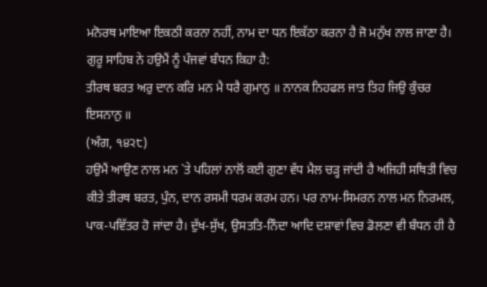ਮਨੋਰਥ ਮਾਇਆ ਇਕਠੀ ਕਰਨਾ ਨਹੀਂ, ਨਾਮ ਦਾ ਧਨ ਇਕੱਠਾ ਕਰਨਾ ਹੈ ਜੋ ਮਨੁੱਖ ਨਾਲ ਜਾਣਾ ਹੈ। ਗੁਰੂ ਸਾਹਿਬ ਨੇ ਹਉਮੈਂ ਨੂੰ ਪੰਜਵਾਂ ਬੰਧਨ ਕਿਹਾ ਹੈ:
ਤੀਰਥ ਬਰਤ ਅਰੁ ਦਾਨ ਕਰਿ ਮਨ ਮੈ ਧਰੈ ਗੁਮਾਨੁ ॥ ਨਾਨਕ ਨਿਹਫਲ ਜਾਤ ਤਿਹ ਜਿਉ ਕੁੰਚਰ ਇਸਨਾਨੁ ॥
(ਅੰਗ, ੧੪੨੮)
ਹਉਮੈਂ ਆਉਣ ਨਾਲ ਮਨ `ਤੇ ਪਹਿਲਾਂ ਨਾਲੋਂ ਕਈ ਗੁਣਾ ਵੱਧ ਮੈਲ ਚੜ੍ਹ ਜਾਂਦੀ ਹੈ ਅਜਿਹੀ ਸਥਿਤੀ ਵਿਚ ਕੀਤੇ ਤੀਰਥ ਬਰਤ, ਪੁੰਨ, ਦਾਨ ਰਸਮੀ ਧਰਮ ਕਰਮ ਹਨ। ਪਰ ਨਾਮ-ਸਿਮਰਨ ਨਾਲ ਮਨ ਨਿਰਮਲ, ਪਾਕ-ਪਵਿੱਤਰ ਹੋ ਜਾਂਦਾ ਹੈ। ਦੁੱਖ-ਸੁੱਖ, ਉਸਤਤਿ-ਨਿੰਦਾ ਆਦਿ ਦਸ਼ਾਵਾਂ ਵਿਚ ਡੋਲਣਾ ਵੀ ਬੰਧਨ ਹੀ ਹੈ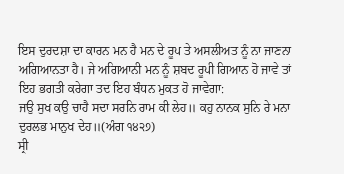ਇਸ ਦੁਰਦਸ਼ਾ ਦਾ ਕਾਰਨ ਮਨ ਹੈ ਮਨ ਦੇ ਰੂਪ ਤੇ ਅਸਲੀਅਤ ਨੂੰ ਨਾ ਜਾਣਨਾ ਅਗਿਆਨਤਾ ਹੈ। ਜੇ ਅਗਿਆਨੀ ਮਨ ਨੂੰ ਸ਼ਬਦ ਰੂਪੀ ਗਿਆਨ ਹੋ ਜਾਵੇ ਤਾਂ ਇਹ ਭਗਤੀ ਕਰੇਗਾ ਤਦ ਇਹ ਬੰਧਨ ਮੁਕਤ ਹੋ ਜਾਵੇਗਾ:
ਜਉ ਸੁਖ ਕਉ ਚਾਹੈ ਸਦਾ ਸਰਨਿ ਰਾਮ ਕੀ ਲੇਹ॥ ਕਹੁ ਨਾਨਕ ਸੁਨਿ ਰੇ ਮਨਾ ਦੁਰਲਭ ਮਾਨੁਖ ਦੇਹ॥(ਅੰਗ ੧੪੨੭)
ਸ੍ਰੀ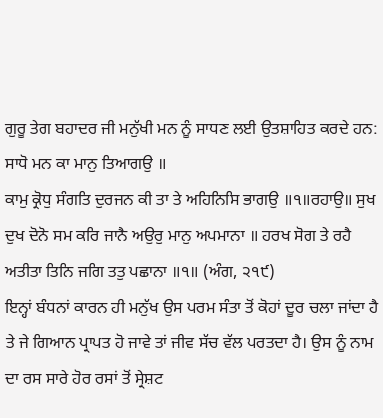ਗੁਰੂ ਤੇਗ ਬਹਾਦਰ ਜੀ ਮਨੁੱਖੀ ਮਨ ਨੂੰ ਸਾਧਣ ਲਈ ਉਤਸ਼ਾਹਿਤ ਕਰਦੇ ਹਨ:
ਸਾਧੋ ਮਨ ਕਾ ਮਾਨੁ ਤਿਆਗਉ ॥
ਕਾਮੁ ਕ੍ਰੋਧੁ ਸੰਗਤਿ ਦੁਰਜਨ ਕੀ ਤਾ ਤੇ ਅਹਿਨਿਸਿ ਭਾਗਉ ॥੧॥ਰਹਾਉ॥ ਸੁਖ ਦੁਖ ਦੋਨੋ ਸਮ ਕਰਿ ਜਾਨੈ ਅਉਰੁ ਮਾਨੁ ਅਪਮਾਨਾ ॥ ਹਰਖ ਸੋਗ ਤੇ ਰਹੈ ਅਤੀਤਾ ਤਿਨਿ ਜਗਿ ਤਤੁ ਪਛਾਨਾ ॥੧॥ (ਅੰਗ, ੨੧੯)
ਇਨ੍ਹਾਂ ਬੰਧਨਾਂ ਕਾਰਨ ਹੀ ਮਨੁੱਖ ਉਸ ਪਰਮ ਸੰਤਾ ਤੋਂ ਕੋਹਾਂ ਦੂਰ ਚਲਾ ਜਾਂਦਾ ਹੈ ਤੇ ਜੇ ਗਿਆਨ ਪ੍ਰਾਪਤ ਹੋ ਜਾਵੇ ਤਾਂ ਜੀਵ ਸੱਚ ਵੱਲ ਪਰਤਦਾ ਹੈ। ਉਸ ਨੂੰ ਨਾਮ ਦਾ ਰਸ ਸਾਰੇ ਹੋਰ ਰਸਾਂ ਤੋਂ ਸ੍ਰੇਸ਼ਟ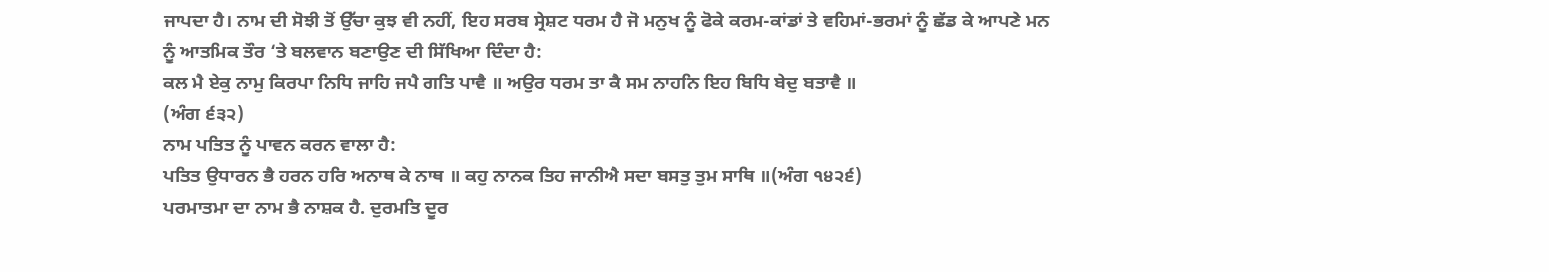ਜਾਪਦਾ ਹੈ। ਨਾਮ ਦੀ ਸੋਝੀ ਤੋਂ ਉੱਚਾ ਕੁਝ ਵੀ ਨਹੀਂ, ਇਹ ਸਰਬ ਸ੍ਰੇਸ਼ਟ ਧਰਮ ਹੈ ਜੋ ਮਨੁਖ ਨੂੰ ਫੋਕੇ ਕਰਮ-ਕਾਂਡਾਂ ਤੇ ਵਹਿਮਾਂ-ਭਰਮਾਂ ਨੂੰ ਛੱਡ ਕੇ ਆਪਣੇ ਮਨ ਨੂੰ ਆਤਮਿਕ ਤੌਰ ‘ਤੇ ਬਲਵਾਨ ਬਣਾਉਣ ਦੀ ਸਿੱਖਿਆ ਦਿੰਦਾ ਹੈ:
ਕਲ ਮੈ ਏਕੁ ਨਾਮੁ ਕਿਰਪਾ ਨਿਧਿ ਜਾਹਿ ਜਪੈ ਗਤਿ ਪਾਵੈ ॥ ਅਉਰ ਧਰਮ ਤਾ ਕੈ ਸਮ ਨਾਹਨਿ ਇਹ ਬਿਧਿ ਬੇਦੁ ਬਤਾਵੈ ॥
(ਅੰਗ ੬੩੨)
ਨਾਮ ਪਤਿਤ ਨੂੰ ਪਾਵਨ ਕਰਨ ਵਾਲਾ ਹੈ:
ਪਤਿਤ ਉਧਾਰਨ ਭੈ ਹਰਨ ਹਰਿ ਅਨਾਥ ਕੇ ਨਾਥ ॥ ਕਹੁ ਨਾਨਕ ਤਿਹ ਜਾਨੀਐ ਸਦਾ ਬਸਤੁ ਤੁਮ ਸਾਥਿ ॥(ਅੰਗ ੧੪੨੬)
ਪਰਮਾਤਮਾ ਦਾ ਨਾਮ ਭੈ ਨਾਸ਼ਕ ਹੈ. ਦੁਰਮਤਿ ਦੂਰ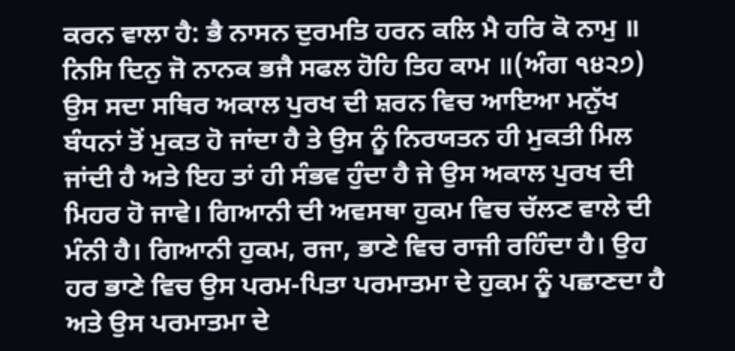ਕਰਨ ਵਾਲਾ ਹੈ: ਭੈ ਨਾਸਨ ਦੁਰਮਤਿ ਹਰਨ ਕਲਿ ਮੈ ਹਰਿ ਕੋ ਨਾਮੁ ॥ ਨਿਸਿ ਦਿਨੁ ਜੋ ਨਾਨਕ ਭਜੈ ਸਫਲ ਹੋਹਿ ਤਿਹ ਕਾਮ ॥(ਅੰਗ ੧੪੨੭)
ਉਸ ਸਦਾ ਸਥਿਰ ਅਕਾਲ ਪੁਰਖ ਦੀ ਸ਼ਰਨ ਵਿਚ ਆਇਆ ਮਨੁੱਖ ਬੰਧਨਾਂ ਤੋਂ ਮੁਕਤ ਹੋ ਜਾਂਦਾ ਹੈ ਤੇ ਉਸ ਨੂੰ ਨਿਰਯਤਨ ਹੀ ਮੁਕਤੀ ਮਿਲ ਜਾਂਦੀ ਹੈ ਅਤੇ ਇਹ ਤਾਂ ਹੀ ਸੰਭਵ ਹੁੰਦਾ ਹੈ ਜੇ ਉਸ ਅਕਾਲ ਪੁਰਖ ਦੀ ਮਿਹਰ ਹੋ ਜਾਵੇ। ਗਿਆਨੀ ਦੀ ਅਵਸਥਾ ਹੁਕਮ ਵਿਚ ਚੱਲਣ ਵਾਲੇ ਦੀ ਮੰਨੀ ਹੈ। ਗਿਆਨੀ ਹੁਕਮ, ਰਜਾ, ਭਾਣੇ ਵਿਚ ਰਾਜੀ ਰਹਿੰਦਾ ਹੈ। ਉਹ ਹਰ ਭਾਣੇ ਵਿਚ ਉਸ ਪਰਮ-ਪਿਤਾ ਪਰਮਾਤਮਾ ਦੇ ਹੁਕਮ ਨੂੰ ਪਛਾਣਦਾ ਹੈ ਅਤੇ ਉਸ ਪਰਮਾਤਮਾ ਦੇ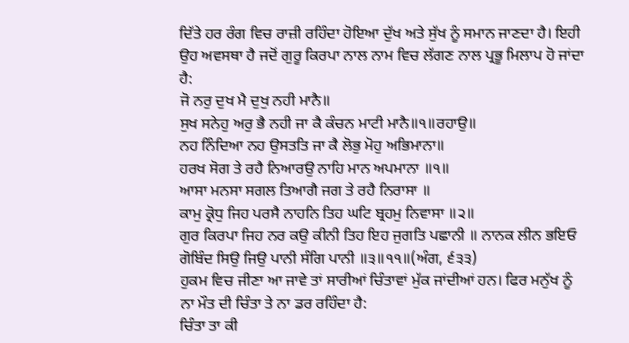ਦਿੱਤੇ ਹਰ ਰੰਗ ਵਿਚ ਰਾਜ਼ੀ ਰਹਿੰਦਾ ਹੋਇਆ ਦੁੱਖ ਅਤੇ ਸੁੱਖ ਨੂੰ ਸਮਾਨ ਜਾਣਦਾ ਹੈ। ਇਹੀ ਉਹ ਅਵਸਥਾ ਹੈ ਜਦੋਂ ਗੁਰੂ ਕਿਰਪਾ ਨਾਲ ਨਾਮ ਵਿਚ ਲੱਗਣ ਨਾਲ ਪ੍ਰਭੂ ਮਿਲਾਪ ਹੋ ਜਾਂਦਾ ਹੈ:
ਜੋ ਨਰੁ ਦੁਖ ਮੈ ਦੁਖੁ ਨਹੀ ਮਾਨੈ॥
ਸੁਖ ਸਨੇਹੁ ਅਰੁ ਭੈ ਨਹੀ ਜਾ ਕੈ ਕੰਚਨ ਮਾਟੀ ਮਾਨੈ॥੧॥ਰਹਾਉ॥
ਨਹ ਨਿੰਦਿਆ ਨਹ ਉਸਤਤਿ ਜਾ ਕੈ ਲੋਭੁ ਮੋਹੁ ਅਭਿਮਾਨਾ॥
ਹਰਖ ਸੋਗ ਤੇ ਰਹੈ ਨਿਆਰਉ ਨਾਹਿ ਮਾਨ ਅਪਮਾਨਾ ॥੧॥
ਆਸਾ ਮਨਸਾ ਸਗਲ ਤਿਆਗੈ ਜਗ ਤੇ ਰਹੈ ਨਿਰਾਸਾ ॥
ਕਾਮੁ ਕ੍ਰੋਧੁ ਜਿਹ ਪਰਸੈ ਨਾਹਨਿ ਤਿਹ ਘਟਿ ਬ੍ਰਹਮੁ ਨਿਵਾਸਾ ॥੨॥
ਗੁਰ ਕਿਰਪਾ ਜਿਹ ਨਰ ਕਉ ਕੀਨੀ ਤਿਹ ਇਹ ਜੁਗਤਿ ਪਛਾਨੀ ॥ ਨਾਨਕ ਲੀਨ ਭਇਓ ਗੋਬਿੰਦ ਸਿਉ ਜਿਉ ਪਾਨੀ ਸੰਗਿ ਪਾਨੀ ॥੩॥੧੧॥(ਅੰਗ, ੬੩੩)
ਹੁਕਮ ਵਿਚ ਜੀਣਾ ਆ ਜਾਵੇ ਤਾਂ ਸਾਰੀਆਂ ਚਿੰਤਾਵਾਂ ਮੁੱਕ ਜਾਂਦੀਆਂ ਹਨ। ਫਿਰ ਮਨੁੱਖ ਨੂੰ ਨਾ ਮੌਤ ਦੀ ਚਿੰਤਾ ਤੇ ਨਾ ਡਰ ਰਹਿੰਦਾ ਹੈ:
ਚਿੰਤਾ ਤਾ ਕੀ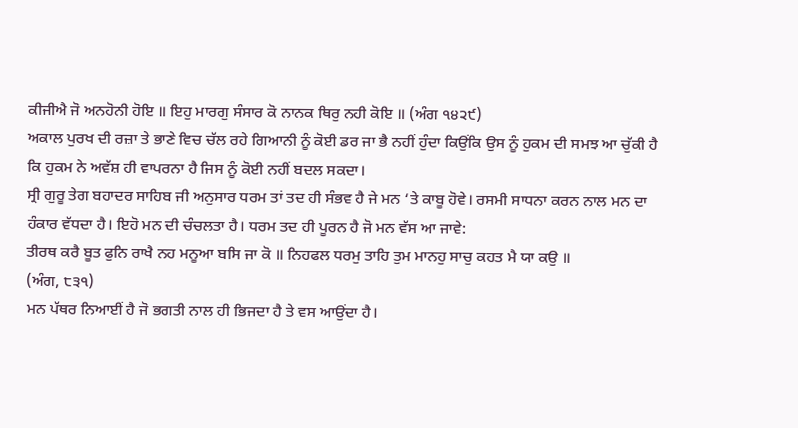ਕੀਜੀਐ ਜੋ ਅਨਹੋਨੀ ਹੋਇ ॥ ਇਹੁ ਮਾਰਗੁ ਸੰਸਾਰ ਕੋ ਨਾਨਕ ਥਿਰੁ ਨਹੀ ਕੋਇ ॥ (ਅੰਗ ੧੪੨੯)
ਅਕਾਲ ਪੁਰਖ ਦੀ ਰਜ਼ਾ ਤੇ ਭਾਣੇ ਵਿਚ ਚੱਲ ਰਹੇ ਗਿਆਨੀ ਨੂੰ ਕੋਈ ਡਰ ਜਾ ਭੈ ਨਹੀਂ ਹੁੰਦਾ ਕਿਉਂਕਿ ਉਸ ਨੂੰ ਹੁਕਮ ਦੀ ਸਮਝ ਆ ਚੁੱਕੀ ਹੈ ਕਿ ਹੁਕਮ ਨੇ ਅਵੱਸ਼ ਹੀ ਵਾਪਰਨਾ ਹੈ ਜਿਸ ਨੂੰ ਕੋਈ ਨਹੀਂ ਬਦਲ ਸਕਦਾ।
ਸ੍ਰੀ ਗੁਰੂ ਤੇਗ ਬਹਾਦਰ ਸਾਹਿਬ ਜੀ ਅਨੁਸਾਰ ਧਰਮ ਤਾਂ ਤਦ ਹੀ ਸੰਭਵ ਹੈ ਜੇ ਮਨ ‘ਤੇ ਕਾਬੂ ਹੋਵੇ। ਰਸਮੀ ਸਾਧਨਾ ਕਰਨ ਨਾਲ ਮਨ ਦਾ ਹੰਕਾਰ ਵੱਧਦਾ ਹੈ। ਇਹੋ ਮਨ ਦੀ ਚੰਚਲਤਾ ਹੈ। ਧਰਮ ਤਦ ਹੀ ਪੂਰਨ ਹੈ ਜੋ ਮਨ ਵੱਸ ਆ ਜਾਵੇ:
ਤੀਰਥ ਕਰੈ ਬੂਤ ਫੁਨਿ ਰਾਖੈ ਨਹ ਮਨੂਆ ਬਸਿ ਜਾ ਕੋ ॥ ਨਿਹਫਲ ਧਰਮੁ ਤਾਹਿ ਤੁਮ ਮਾਨਹੁ ਸਾਚੁ ਕਹਤ ਮੈ ਯਾ ਕਉ ॥
(ਅੰਗ, ੮੩੧)
ਮਨ ਪੱਥਰ ਨਿਆਈਂ ਹੈ ਜੋ ਭਗਤੀ ਨਾਲ ਹੀ ਭਿਜਦਾ ਹੈ ਤੇ ਵਸ ਆਉਂਦਾ ਹੈ।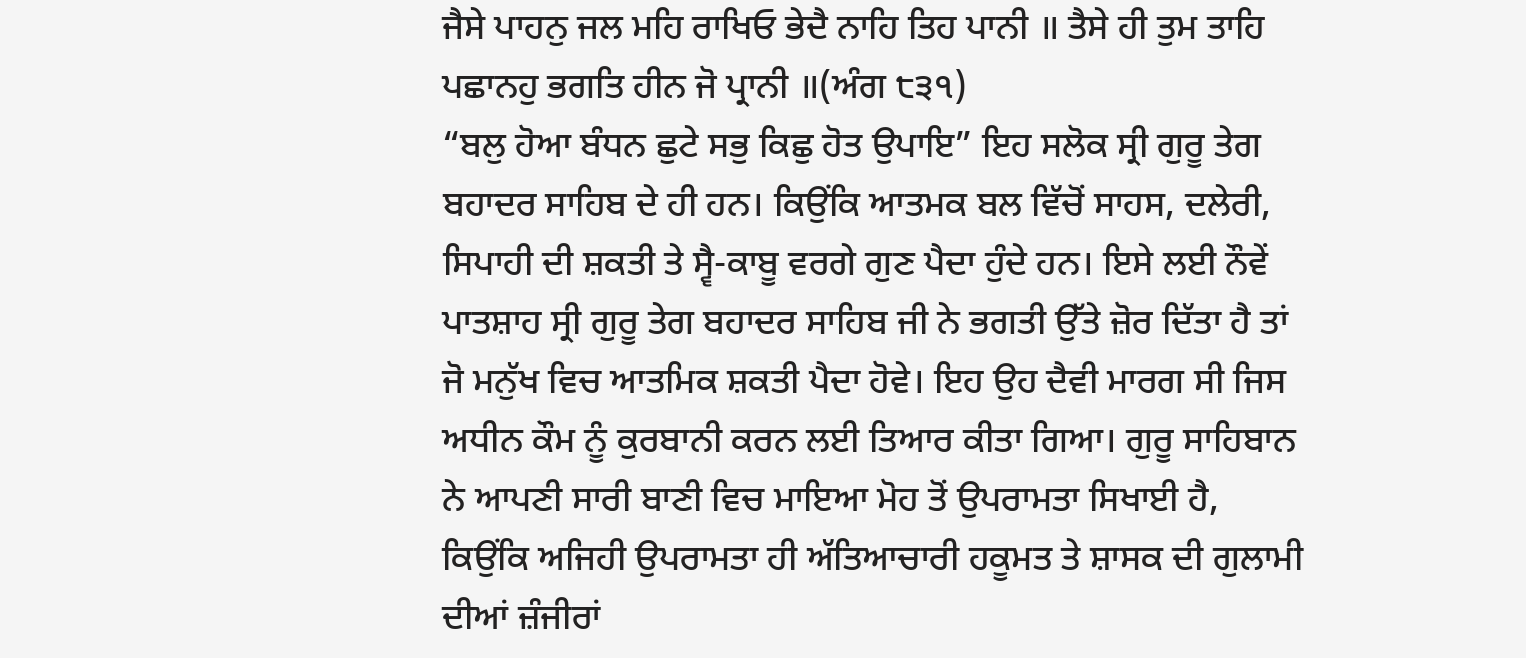ਜੈਸੇ ਪਾਹਨੁ ਜਲ ਮਹਿ ਰਾਖਿਓ ਭੇਦੈ ਨਾਹਿ ਤਿਹ ਪਾਨੀ ॥ ਤੈਸੇ ਹੀ ਤੁਮ ਤਾਹਿ ਪਛਾਨਹੁ ਭਗਤਿ ਹੀਨ ਜੋ ਪ੍ਰਾਨੀ ॥(ਅੰਗ ੮੩੧)
“ਬਲੁ ਹੋਆ ਬੰਧਨ ਛੁਟੇ ਸਭੁ ਕਿਛੁ ਹੋਤ ਉਪਾਇ” ਇਹ ਸਲੋਕ ਸ੍ਰੀ ਗੁਰੂ ਤੇਗ ਬਹਾਦਰ ਸਾਹਿਬ ਦੇ ਹੀ ਹਨ। ਕਿਉਂਕਿ ਆਤਮਕ ਬਲ ਵਿੱਚੋਂ ਸਾਹਸ, ਦਲੇਰੀ, ਸਿਪਾਹੀ ਦੀ ਸ਼ਕਤੀ ਤੇ ਸ੍ਵੈ-ਕਾਬੂ ਵਰਗੇ ਗੁਣ ਪੈਦਾ ਹੁੰਦੇ ਹਨ। ਇਸੇ ਲਈ ਨੌਵੇਂ ਪਾਤਸ਼ਾਹ ਸ੍ਰੀ ਗੁਰੂ ਤੇਗ ਬਹਾਦਰ ਸਾਹਿਬ ਜੀ ਨੇ ਭਗਤੀ ਉੱਤੇ ਜ਼ੋਰ ਦਿੱਤਾ ਹੈ ਤਾਂ ਜੋ ਮਨੁੱਖ ਵਿਚ ਆਤਮਿਕ ਸ਼ਕਤੀ ਪੈਦਾ ਹੋਵੇ। ਇਹ ਉਹ ਦੈਵੀ ਮਾਰਗ ਸੀ ਜਿਸ ਅਧੀਨ ਕੌਮ ਨੂੰ ਕੁਰਬਾਨੀ ਕਰਨ ਲਈ ਤਿਆਰ ਕੀਤਾ ਗਿਆ। ਗੁਰੂ ਸਾਹਿਬਾਨ ਨੇ ਆਪਣੀ ਸਾਰੀ ਬਾਣੀ ਵਿਚ ਮਾਇਆ ਮੋਹ ਤੋਂ ਉਪਰਾਮਤਾ ਸਿਖਾਈ ਹੈ, ਕਿਉਂਕਿ ਅਜਿਹੀ ਉਪਰਾਮਤਾ ਹੀ ਅੱਤਿਆਚਾਰੀ ਹਕੂਮਤ ਤੇ ਸ਼ਾਸਕ ਦੀ ਗੁਲਾਮੀ ਦੀਆਂ ਜ਼ੰਜੀਰਾਂ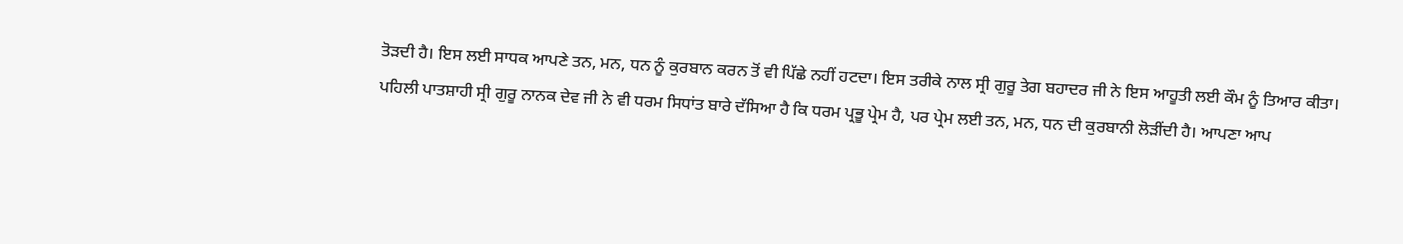ਤੋੜਦੀ ਹੈ। ਇਸ ਲਈ ਸਾਧਕ ਆਪਣੇ ਤਨ, ਮਨ, ਧਨ ਨੂੰ ਕੁਰਬਾਨ ਕਰਨ ਤੋਂ ਵੀ ਪਿੱਛੇ ਨਹੀਂ ਹਟਦਾ। ਇਸ ਤਰੀਕੇ ਨਾਲ ਸ੍ਰੀ ਗੁਰੂ ਤੇਗ ਬਹਾਦਰ ਜੀ ਨੇ ਇਸ ਆਹੂਤੀ ਲਈ ਕੌਮ ਨੂੰ ਤਿਆਰ ਕੀਤਾ।
ਪਹਿਲੀ ਪਾਤਸ਼ਾਹੀ ਸ੍ਰੀ ਗੁਰੂ ਨਾਨਕ ਦੇਵ ਜੀ ਨੇ ਵੀ ਧਰਮ ਸਿਧਾਂਤ ਬਾਰੇ ਦੱਸਿਆ ਹੈ ਕਿ ਧਰਮ ਪ੍ਰਭੂ ਪ੍ਰੇਮ ਹੈ, ਪਰ ਪ੍ਰੇਮ ਲਈ ਤਨ, ਮਨ, ਧਨ ਦੀ ਕੁਰਬਾਨੀ ਲੋੜੀਂਦੀ ਹੈ। ਆਪਣਾ ਆਪ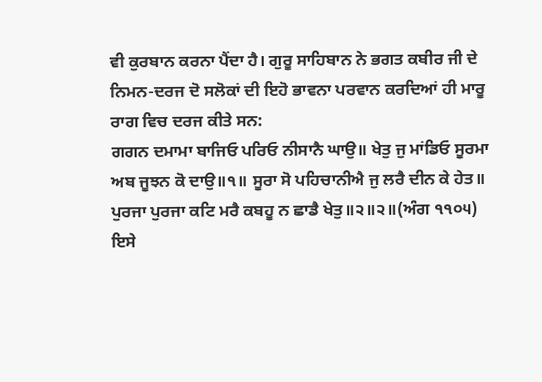ਵੀ ਕੁਰਬਾਨ ਕਰਨਾ ਪੈਂਦਾ ਹੈ। ਗੁਰੂ ਸਾਹਿਬਾਨ ਨੇ ਭਗਤ ਕਬੀਰ ਜੀ ਦੇ ਨਿਮਨ-ਦਰਜ ਦੋ ਸਲੋਕਾਂ ਦੀ ਇਹੋ ਭਾਵਨਾ ਪਰਵਾਨ ਕਰਦਿਆਂ ਹੀ ਮਾਰੂ ਰਾਗ ਵਿਚ ਦਰਜ ਕੀਤੇ ਸਨ:
ਗਗਨ ਦਮਾਮਾ ਬਾਜਿਓ ਪਰਿਓ ਨੀਸਾਨੈ ਘਾਉ॥ ਖੇਤੁ ਜੁ ਮਾਂਡਿਓ ਸੂਰਮਾ ਅਬ ਜੂਝਨ ਕੋ ਦਾਉ॥੧॥ ਸੂਰਾ ਸੋ ਪਹਿਚਾਨੀਐ ਜੁ ਲਰੈ ਦੀਨ ਕੇ ਹੇਤ॥ ਪੁਰਜਾ ਪੁਰਜਾ ਕਟਿ ਮਰੈ ਕਬਹੂ ਨ ਛਾਡੈ ਖੇਤੁ॥੨॥੨॥(ਅੰਗ ੧੧੦੫)
ਇਸੇ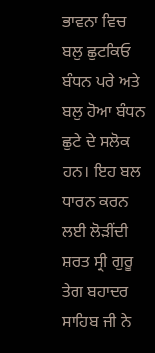ਭਾਵਨਾ ਵਿਚ ਬਲੁ ਛੁਟਕਿਓ ਬੰਧਨ ਪਰੇ ਅਤੇ ਬਲੁ ਹੋਆ ਬੰਧਨ ਛੁਟੇ ਦੇ ਸਲੋਕ ਹਨ। ਇਹ ਬਲ ਧਾਰਨ ਕਰਨ ਲਈ ਲੋੜੀਂਦੀ ਸ਼ਰਤ ਸ੍ਰੀ ਗੁਰੂ ਤੇਗ ਬਹਾਦਰ ਸਾਹਿਬ ਜੀ ਨੇ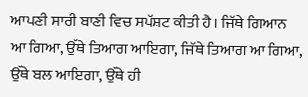ਆਪਣੀ ਸਾਰੀ ਬਾਣੀ ਵਿਚ ਸਪੱਸ਼ਟ ਕੀਤੀ ਹੈ। ਜਿੱਥੇ ਗਿਆਨ ਆ ਗਿਆ, ਉੱਥੇ ਤਿਆਗ ਆਇਗਾ, ਜਿੱਥੇ ਤਿਆਗ ਆ ਗਿਆ, ਉੱਥੇ ਬਲ ਆਇਗਾ, ਉੱਥੇ ਹੀ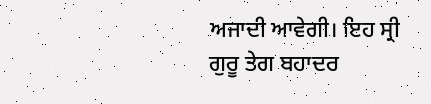ਅਜਾਦੀ ਆਵੇਗੀ। ਇਹ ਸ੍ਰੀ ਗੁਰੂ ਤੇਗ ਬਹਾਦਰ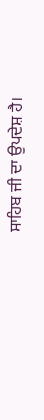ਸਾਹਿਬ ਜੀ ਦਾ ਉਪਦੇਸ਼ ਹੈ।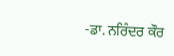-ਡਾ. ਨਰਿੰਦਰ ਕੌਰ